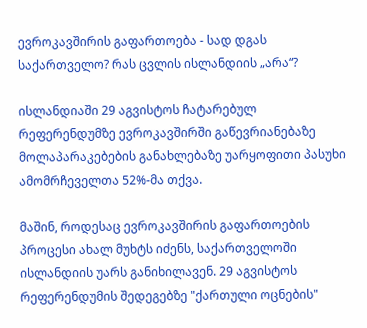ევროკავშირის გაფართოება - სად დგას საქართველო? რას ცვლის ისლანდიის „არა“?

ისლანდიაში 29 აგვისტოს ჩატარებულ რეფერენდუმზე ევროკავშირში გაწევრიანებაზე მოლაპარაკებების განახლებაზე უარყოფითი პასუხი ამომრჩეველთა 52%-მა თქვა.

მაშინ, როდესაც ევროკავშირის გაფართოების პროცესი ახალ მუხტს იძენს, საქართველოში ისლანდიის უარს განიხილავენ. 29 აგვისტოს რეფერენდუმის შედეგებზე "ქართული ოცნების"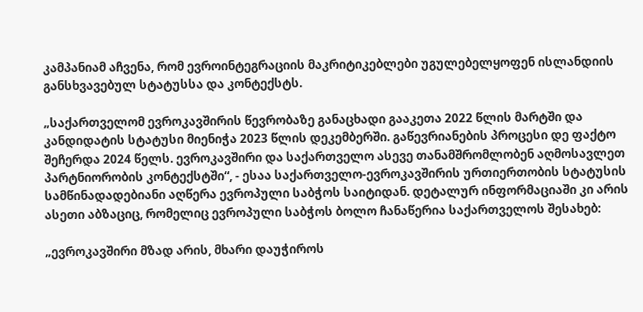კამპანიამ აჩვენა, რომ ევროინტეგრაციის მაკრიტიკებლები უგულებელყოფენ ისლანდიის განსხვავებულ სტატუსსა და კონტექსტს.

„საქართველომ ევროკავშირის წევრობაზე განაცხადი გააკეთა 2022 წლის მარტში და კანდიდატის სტატუსი მიენიჭა 2023 წლის დეკემბერში. გაწევრიანების პროცესი დე ფაქტო შეჩერდა 2024 წელს. ევროკავშირი და საქართველო ასევე თანამშრომლობენ აღმოსავლეთ პარტნიორობის კონტექსტში“, - ესაა საქართველო-ევროკავშირის ურთიერთობის სტატუსის სამწინადადებიანი აღწერა ევროპული საბჭოს საიტიდან. დეტალურ ინფორმაციაში კი არის ასეთი აბზაციც, რომელიც ევროპული საბჭოს ბოლო ჩანაწერია საქართველოს შესახებ:

„ევროკავშირი მზად არის, მხარი დაუჭიროს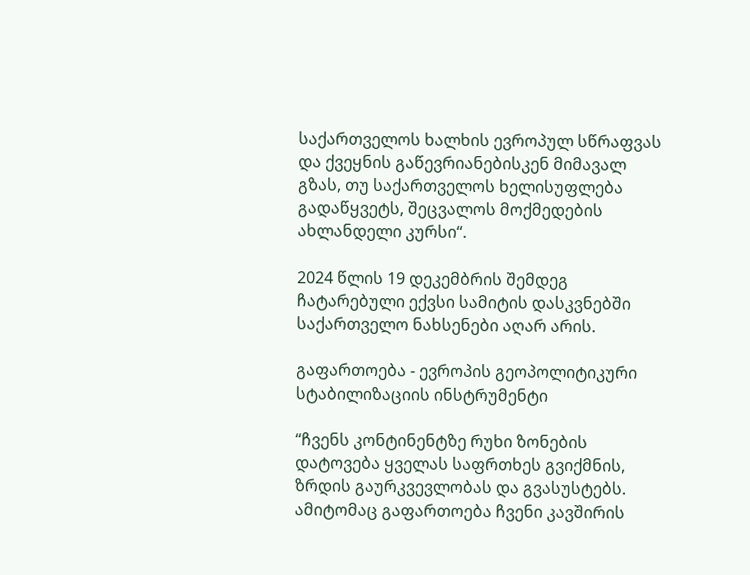საქართველოს ხალხის ევროპულ სწრაფვას და ქვეყნის გაწევრიანებისკენ მიმავალ გზას, თუ საქართველოს ხელისუფლება გადაწყვეტს, შეცვალოს მოქმედების ახლანდელი კურსი“.

2024 წლის 19 დეკემბრის შემდეგ ჩატარებული ექვსი სამიტის დასკვნებში საქართველო ნახსენები აღარ არის.

გაფართოება - ევროპის გეოპოლიტიკური სტაბილიზაციის ინსტრუმენტი

“ჩვენს კონტინენტზე რუხი ზონების დატოვება ყველას საფრთხეს გვიქმნის, ზრდის გაურკვევლობას და გვასუსტებს. ამიტომაც გაფართოება ჩვენი კავშირის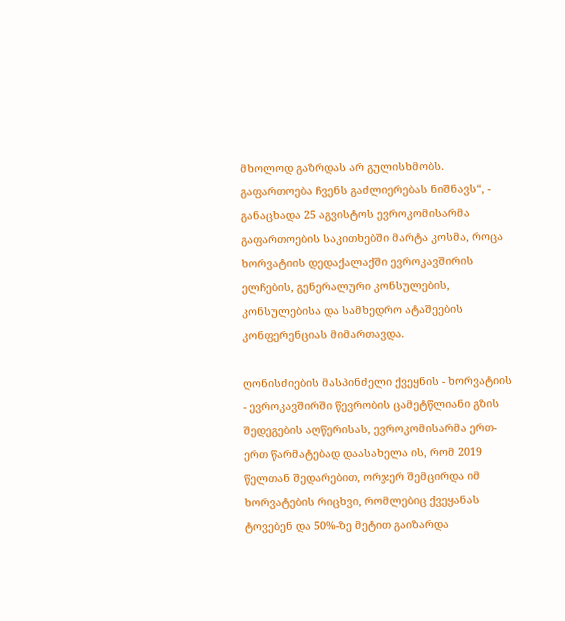მხოლოდ გაზრდას არ გულისხმობს. გაფართოება ჩვენს გაძლიერებას ნიშნავს“, - განაცხადა 25 აგვისტოს ევროკომისარმა გაფართოების საკითხებში მარტა კოსმა, როცა ხორვატიის დედაქალაქში ევროკავშირის ელჩების, გენერალური კონსულების, კონსულებისა და სამხედრო ატაშეების კონფერენციას მიმართავდა.

ღონისძიების მასპინძელი ქვეყნის - ხორვატიის - ევროკავშირში წევრობის ცამეტწლიანი გზის შედეგების აღწერისას, ევროკომისარმა ერთ-ერთ წარმატებად დაასახელა ის, რომ 2019 წელთან შედარებით, ორჯერ შემცირდა იმ ხორვატების რიცხვი, რომლებიც ქვეყანას ტოვებენ და 50%-ზე მეტით გაიზარდა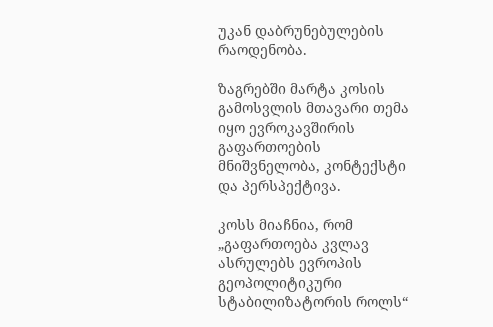უკან დაბრუნებულების რაოდენობა.

ზაგრებში მარტა კოსის გამოსვლის მთავარი თემა იყო ევროკავშირის გაფართოების მნიშვნელობა, კონტექსტი და პერსპექტივა.

კოსს მიაჩნია, რომ „გაფართოება კვლავ ასრულებს ევროპის გეოპოლიტიკური სტაბილიზატორის როლს“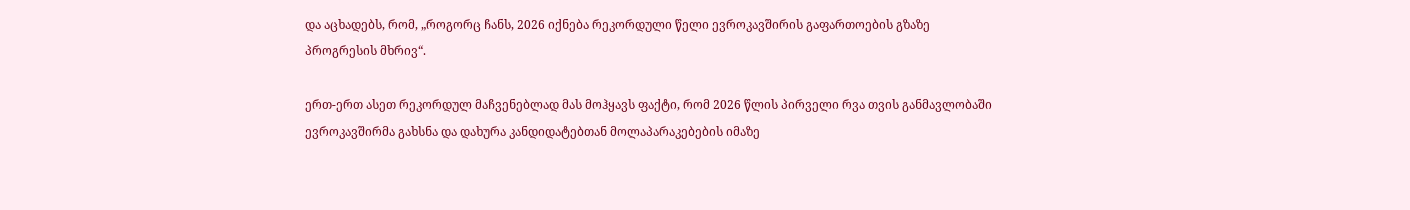და აცხადებს, რომ, „როგორც ჩანს, 2026 იქნება რეკორდული წელი ევროკავშირის გაფართოების გზაზე პროგრესის მხრივ“.

ერთ-ერთ ასეთ რეკორდულ მაჩვენებლად მას მოჰყავს ფაქტი, რომ 2026 წლის პირველი რვა თვის განმავლობაში ევროკავშირმა გახსნა და დახურა კანდიდატებთან მოლაპარაკებების იმაზე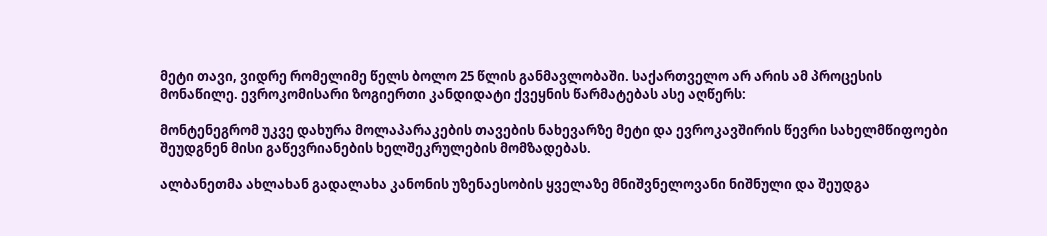მეტი თავი, ვიდრე რომელიმე წელს ბოლო 25 წლის განმავლობაში. საქართველო არ არის ამ პროცესის მონაწილე. ევროკომისარი ზოგიერთი კანდიდატი ქვეყნის წარმატებას ასე აღწერს:

მონტენეგრომ უკვე დახურა მოლაპარაკების თავების ნახევარზე მეტი და ევროკავშირის წევრი სახელმწიფოები შეუდგნენ მისი გაწევრიანების ხელშეკრულების მომზადებას.

ალბანეთმა ახლახან გადალახა კანონის უზენაესობის ყველაზე მნიშვნელოვანი ნიშნული და შეუდგა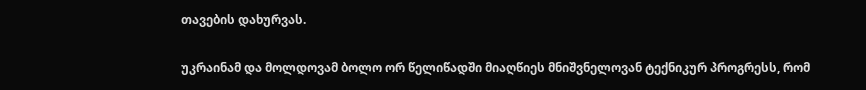თავების დახურვას.

უკრაინამ და მოლდოვამ ბოლო ორ წელიწადში მიაღწიეს მნიშვნელოვან ტექნიკურ პროგრესს, რომ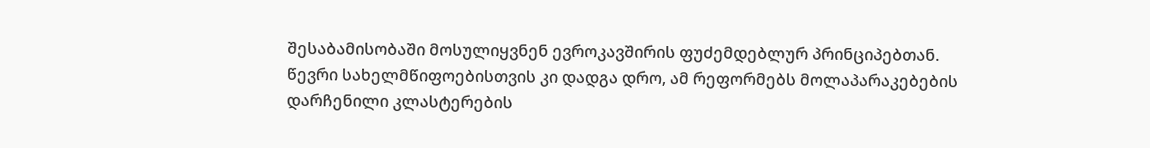შესაბამისობაში მოსულიყვნენ ევროკავშირის ფუძემდებლურ პრინციპებთან. წევრი სახელმწიფოებისთვის კი დადგა დრო, ამ რეფორმებს მოლაპარაკებების დარჩენილი კლასტერების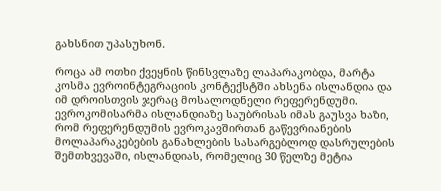გახსნით უპასუხონ.

როცა ამ ოთხი ქვეყნის წინსვლაზე ლაპარაკობდა, მარტა კოსმა ევროინტეგრაციის კონტექსტში ახსენა ისლანდია და იმ დროისთვის ჯერაც მოსალოდნელი რეფერენდუმი. ევროკომისარმა ისლანდიაზე საუბრისას იმას გაუსვა ხაზი, რომ რეფერენდუმის ევროკავშირთან გაწევრიანების მოლაპარაკებების განახლების სასარგებლოდ დასრულების შემთხვევაში, ისლანდიას, რომელიც 30 წელზე მეტია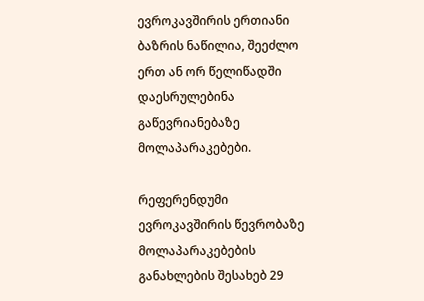ევროკავშირის ერთიანი ბაზრის ნაწილია, შეეძლო ერთ ან ორ წელიწადში დაესრულებინა გაწევრიანებაზე მოლაპარაკებები.

რეფერენდუმი ევროკავშირის წევრობაზე მოლაპარაკებების განახლების შესახებ 29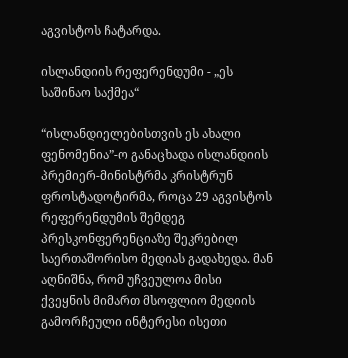აგვისტოს ჩატარდა.

ისლანდიის რეფერენდუმი - „ეს საშინაო საქმეა“

“ისლანდიელებისთვის ეს ახალი ფენომენია”-ო განაცხადა ისლანდიის პრემიერ-მინისტრმა კრისტრუნ ფროსტადოტირმა, როცა 29 აგვისტოს რეფერენდუმის შემდეგ პრესკონფერენციაზე შეკრებილ საერთაშორისო მედიას გადახედა. მან აღნიშნა, რომ უჩვეულოა მისი ქვეყნის მიმართ მსოფლიო მედიის გამორჩეული ინტერესი ისეთი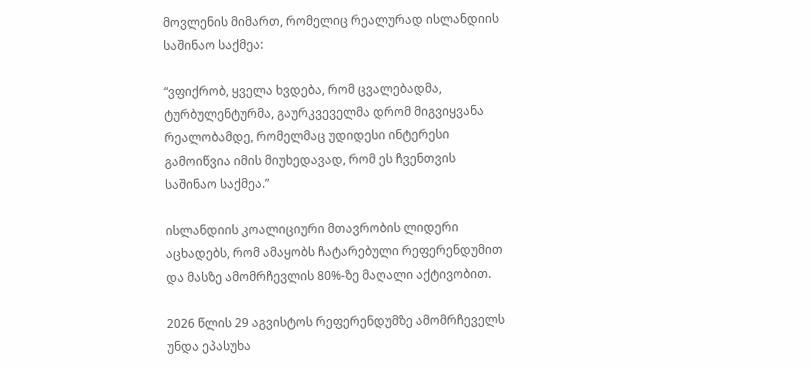მოვლენის მიმართ, რომელიც რეალურად ისლანდიის საშინაო საქმეა:

“ვფიქრობ, ყველა ხვდება, რომ ცვალებადმა, ტურბულენტურმა, გაურკვეველმა დრომ მიგვიყვანა რეალობამდე, რომელმაც უდიდესი ინტერესი გამოიწვია იმის მიუხედავად, რომ ეს ჩვენთვის საშინაო საქმეა.”

ისლანდიის კოალიციური მთავრობის ლიდერი აცხადებს, რომ ამაყობს ჩატარებული რეფერენდუმით და მასზე ამომრჩევლის 80%-ზე მაღალი აქტივობით.

2026 წლის 29 აგვისტოს რეფერენდუმზე ამომრჩეველს უნდა ეპასუხა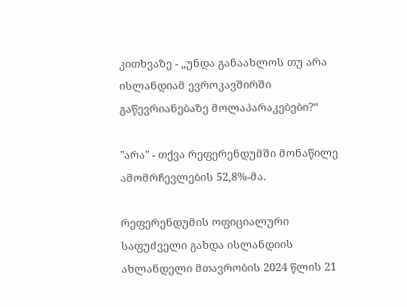კითხვაზე - „უნდა განაახლოს თუ არა ისლანდიამ ევროკავშირში გაწევრიანებაზე მოლაპარაკებები?“

"არა" - თქვა რეფერენდუმში მონაწილე ამომრჩევლების 52,8%-მა.

რეფერენდუმის ოფიციალური საფუძველი გახდა ისლანდიის ახლანდელი მთავრობის 2024 წლის 21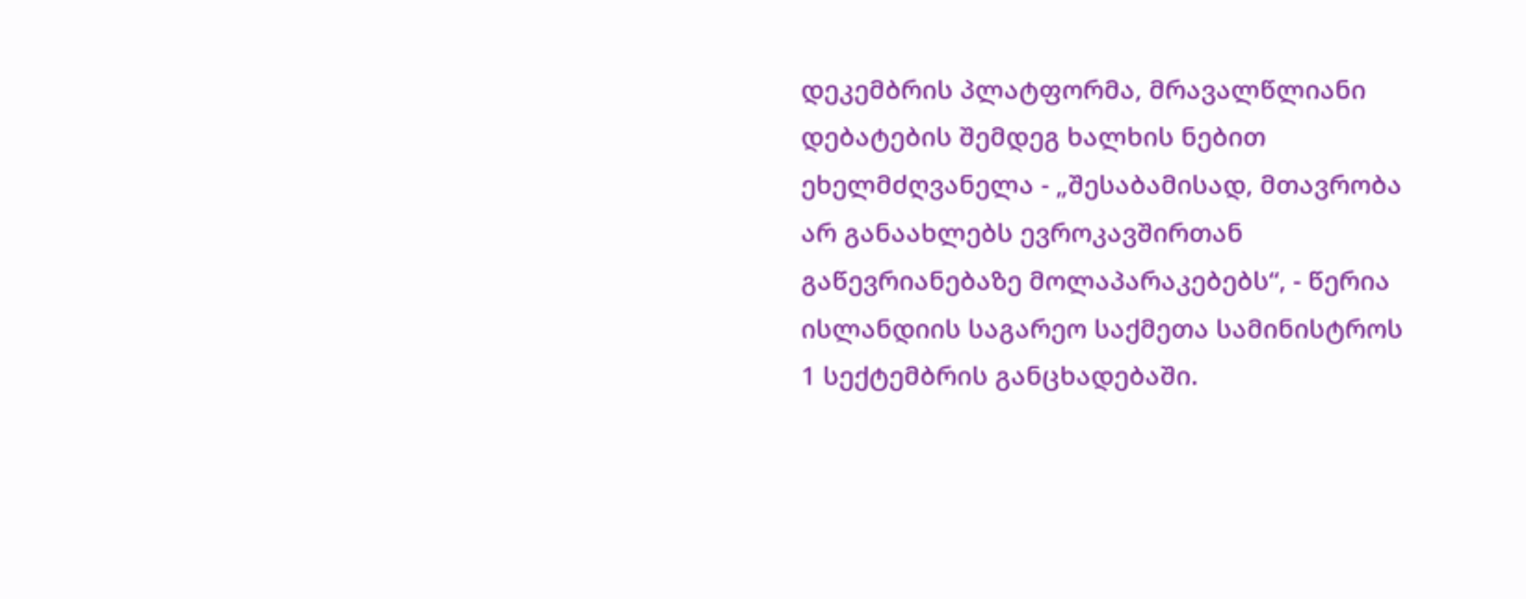დეკემბრის პლატფორმა, მრავალწლიანი დებატების შემდეგ ხალხის ნებით ეხელმძღვანელა - „შესაბამისად, მთავრობა არ განაახლებს ევროკავშირთან გაწევრიანებაზე მოლაპარაკებებს“, - წერია ისლანდიის საგარეო საქმეთა სამინისტროს 1 სექტემბრის განცხადებაში.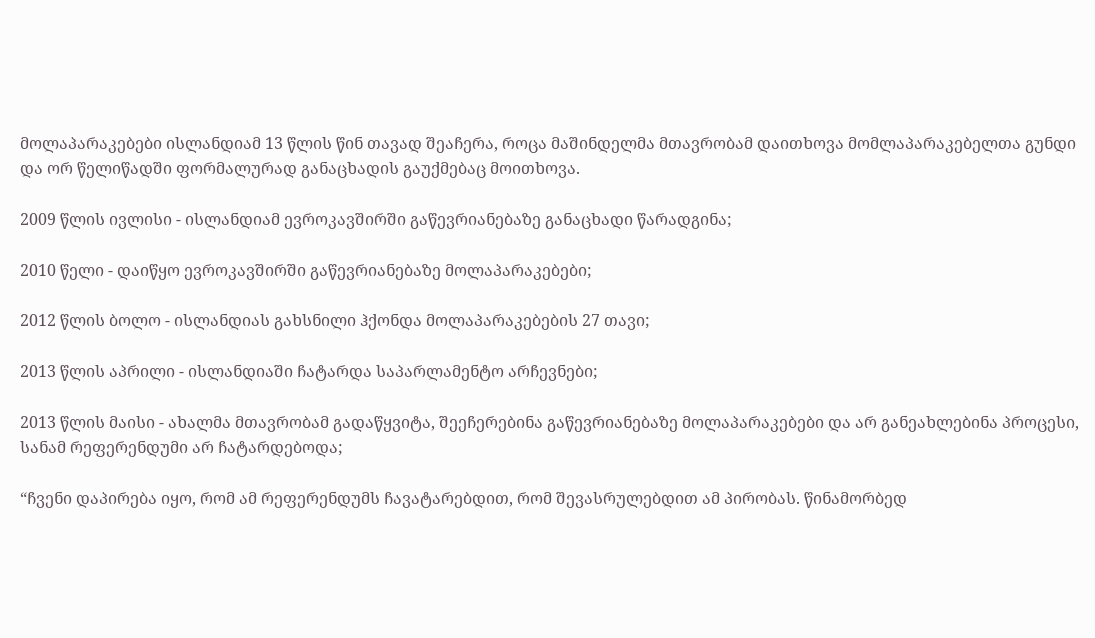მოლაპარაკებები ისლანდიამ 13 წლის წინ თავად შეაჩერა, როცა მაშინდელმა მთავრობამ დაითხოვა მომლაპარაკებელთა გუნდი და ორ წელიწადში ფორმალურად განაცხადის გაუქმებაც მოითხოვა.

2009 წლის ივლისი - ისლანდიამ ევროკავშირში გაწევრიანებაზე განაცხადი წარადგინა;

2010 წელი - დაიწყო ევროკავშირში გაწევრიანებაზე მოლაპარაკებები;

2012 წლის ბოლო - ისლანდიას გახსნილი ჰქონდა მოლაპარაკებების 27 თავი;

2013 წლის აპრილი - ისლანდიაში ჩატარდა საპარლამენტო არჩევნები;

2013 წლის მაისი - ახალმა მთავრობამ გადაწყვიტა, შეეჩერებინა გაწევრიანებაზე მოლაპარაკებები და არ განეახლებინა პროცესი, სანამ რეფერენდუმი არ ჩატარდებოდა;

“ჩვენი დაპირება იყო, რომ ამ რეფერენდუმს ჩავატარებდით, რომ შევასრულებდით ამ პირობას. წინამორბედ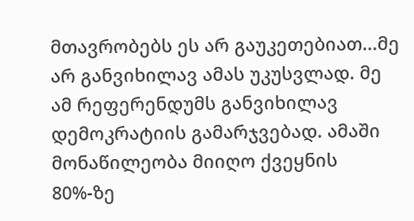მთავრობებს ეს არ გაუკეთებიათ...მე არ განვიხილავ ამას უკუსვლად. მე ამ რეფერენდუმს განვიხილავ დემოკრატიის გამარჯვებად. ამაში მონაწილეობა მიიღო ქვეყნის 80%-ზე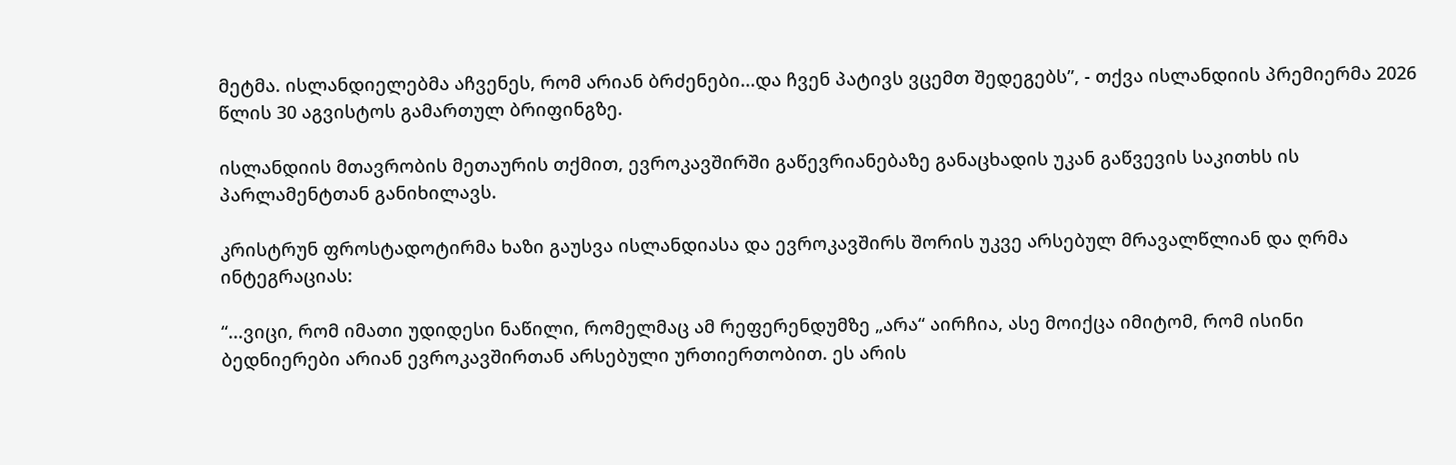მეტმა. ისლანდიელებმა აჩვენეს, რომ არიან ბრძენები...და ჩვენ პატივს ვცემთ შედეგებს”, - თქვა ისლანდიის პრემიერმა 2026 წლის 30 აგვისტოს გამართულ ბრიფინგზე.

ისლანდიის მთავრობის მეთაურის თქმით, ევროკავშირში გაწევრიანებაზე განაცხადის უკან გაწვევის საკითხს ის პარლამენტთან განიხილავს.

კრისტრუნ ფროსტადოტირმა ხაზი გაუსვა ისლანდიასა და ევროკავშირს შორის უკვე არსებულ მრავალწლიან და ღრმა ინტეგრაციას:

“...ვიცი, რომ იმათი უდიდესი ნაწილი, რომელმაც ამ რეფერენდუმზე „არა“ აირჩია, ასე მოიქცა იმიტომ, რომ ისინი ბედნიერები არიან ევროკავშირთან არსებული ურთიერთობით. ეს არის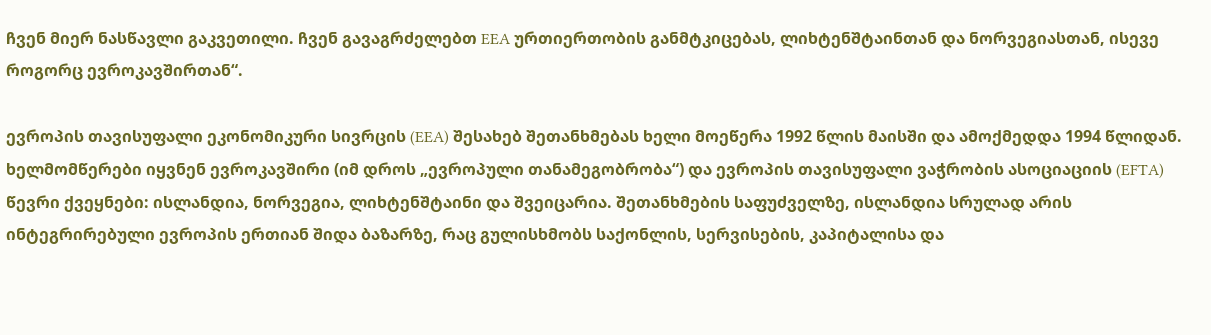ჩვენ მიერ ნასწავლი გაკვეთილი. ჩვენ გავაგრძელებთ EEA ურთიერთობის განმტკიცებას, ლიხტენშტაინთან და ნორვეგიასთან, ისევე როგორც ევროკავშირთან“.

ევროპის თავისუფალი ეკონომიკური სივრცის (EEA) შესახებ შეთანხმებას ხელი მოეწერა 1992 წლის მაისში და ამოქმედდა 1994 წლიდან. ხელმომწერები იყვნენ ევროკავშირი (იმ დროს „ევროპული თანამეგობრობა“) და ევროპის თავისუფალი ვაჭრობის ასოციაციის (EFTA) წევრი ქვეყნები: ისლანდია, ნორვეგია, ლიხტენშტაინი და შვეიცარია. შეთანხმების საფუძველზე, ისლანდია სრულად არის ინტეგრირებული ევროპის ერთიან შიდა ბაზარზე, რაც გულისხმობს საქონლის, სერვისების, კაპიტალისა და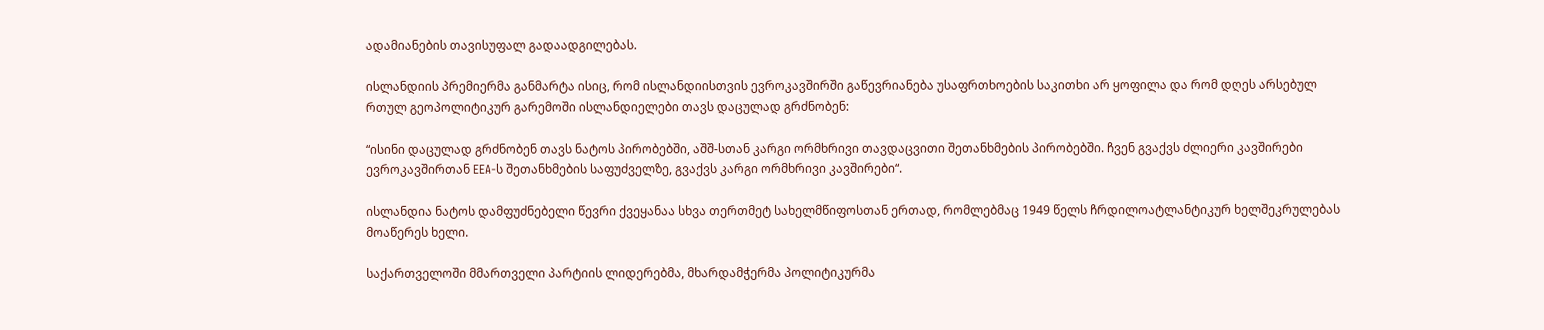ადამიანების თავისუფალ გადაადგილებას.

ისლანდიის პრემიერმა განმარტა ისიც, რომ ისლანდიისთვის ევროკავშირში გაწევრიანება უსაფრთხოების საკითხი არ ყოფილა და რომ დღეს არსებულ რთულ გეოპოლიტიკურ გარემოში ისლანდიელები თავს დაცულად გრძნობენ:

“ისინი დაცულად გრძნობენ თავს ნატოს პირობებში, აშშ-სთან კარგი ორმხრივი თავდაცვითი შეთანხმების პირობებში. ჩვენ გვაქვს ძლიერი კავშირები ევროკავშირთან EEA-ს შეთანხმების საფუძველზე, გვაქვს კარგი ორმხრივი კავშირები“.

ისლანდია ნატოს დამფუძნებელი წევრი ქვეყანაა სხვა თერთმეტ სახელმწიფოსთან ერთად, რომლებმაც 1949 წელს ჩრდილოატლანტიკურ ხელშეკრულებას მოაწერეს ხელი.

საქართველოში მმართველი პარტიის ლიდერებმა, მხარდამჭერმა პოლიტიკურმა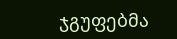ჯგუფებმა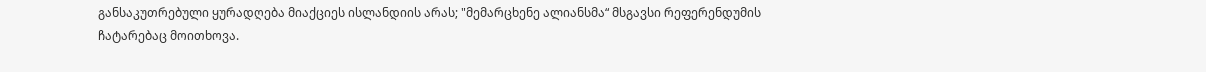განსაკუთრებული ყურადღება მიაქციეს ისლანდიის არას; "მემარცხენე ალიანსმა“ მსგავსი რეფერენდუმის ჩატარებაც მოითხოვა.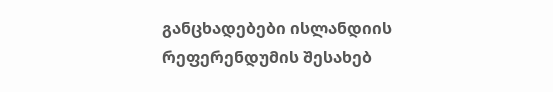განცხადებები ისლანდიის რეფერენდუმის შესახებ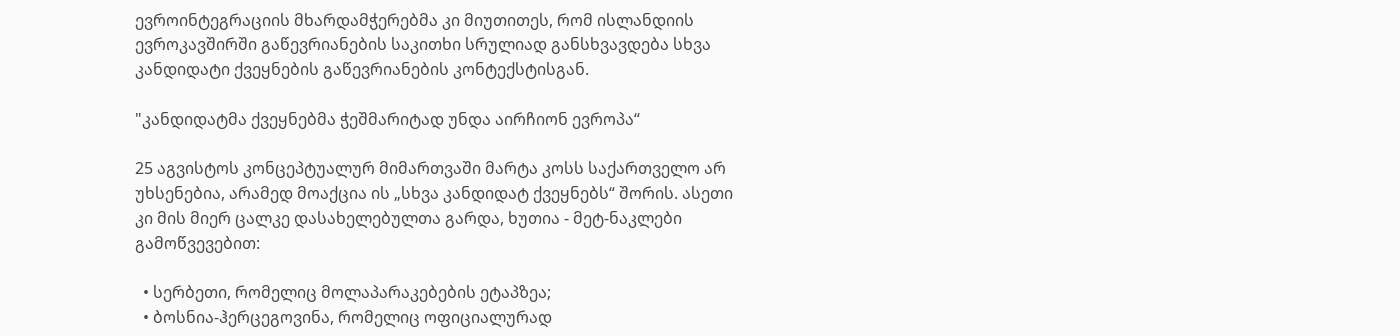ევროინტეგრაციის მხარდამჭერებმა კი მიუთითეს, რომ ისლანდიის ევროკავშირში გაწევრიანების საკითხი სრულიად განსხვავდება სხვა კანდიდატი ქვეყნების გაწევრიანების კონტექსტისგან.

"კანდიდატმა ქვეყნებმა ჭეშმარიტად უნდა აირჩიონ ევროპა“

25 აგვისტოს კონცეპტუალურ მიმართვაში მარტა კოსს საქართველო არ უხსენებია, არამედ მოაქცია ის „სხვა კანდიდატ ქვეყნებს“ შორის. ასეთი კი მის მიერ ცალკე დასახელებულთა გარდა, ხუთია - მეტ-ნაკლები გამოწვევებით:

  • სერბეთი, რომელიც მოლაპარაკებების ეტაპზეა;
  • ბოსნია-ჰერცეგოვინა, რომელიც ოფიციალურად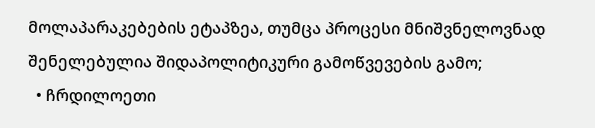მოლაპარაკებების ეტაპზეა, თუმცა პროცესი მნიშვნელოვნად შენელებულია შიდაპოლიტიკური გამოწვევების გამო;
  • ჩრდილოეთი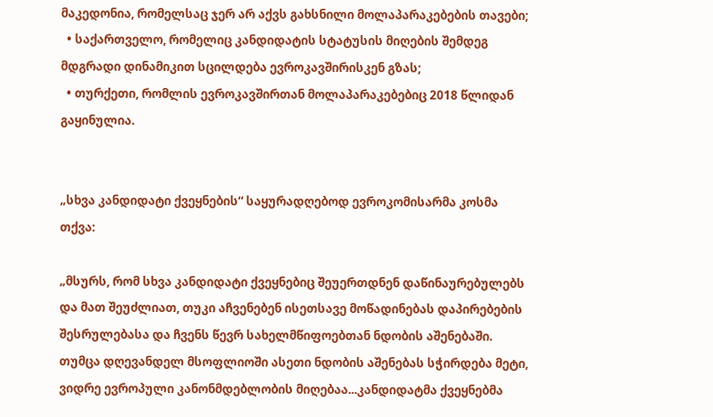მაკედონია, რომელსაც ჯერ არ აქვს გახსნილი მოლაპარაკებების თავები;
  • საქართველო, რომელიც კანდიდატის სტატუსის მიღების შემდეგ მდგრადი დინამიკით სცილდება ევროკავშირისკენ გზას;
  • თურქეთი, რომლის ევროკავშირთან მოლაპარაკებებიც 2018 წლიდან გაყინულია.


„სხვა კანდიდატი ქვეყნების“ საყურადღებოდ ევროკომისარმა კოსმა თქვა:

„მსურს, რომ სხვა კანდიდატი ქვეყნებიც შეუერთდნენ დაწინაურებულებს და მათ შეუძლიათ, თუკი აჩვენებენ ისეთსავე მოწადინებას დაპირებების შესრულებასა და ჩვენს წევრ სახელმწიფოებთან ნდობის აშენებაში. თუმცა დღევანდელ მსოფლიოში ასეთი ნდობის აშენებას სჭირდება მეტი, ვიდრე ევროპული კანონმდებლობის მიღებაა...კანდიდატმა ქვეყნებმა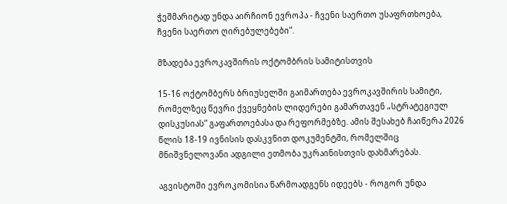ჭეშმარიტად უნდა აირჩიონ ევროპა - ჩვენი საერთო უსაფრთხოება, ჩვენი საერთო ღირებულებები“.

მზადება ევროკავშირის ოქტომბრის სამიტისთვის

15-16 ოქტომბერს ბრიუსელში გაიმართება ევროკავშირის სამიტი, რომელზეც წევრი ქვეყნების ლიდერები გამართავენ „სტრატეგიულ დისკუსიას“ გაფართოებასა და რეფორმებზე. ამის შესახებ ჩაიწერა 2026 წლის 18-19 ივნისის დასკვნით დოკუმენტში, რომელშიც მნიშვნელოვანი ადგილი ეთმობა უკრაინისთვის დახმარებას.

აგვისტოში ევროკომისია წარმოადგენს იდეებს - როგორ უნდა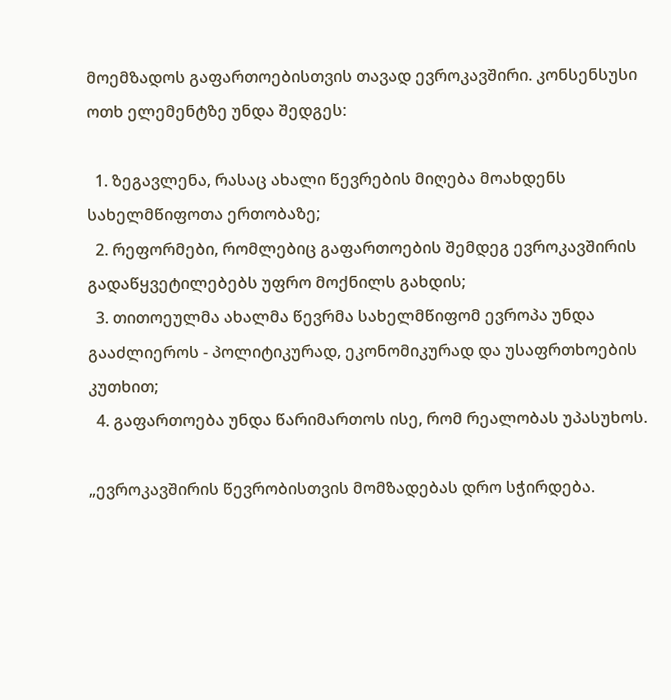მოემზადოს გაფართოებისთვის თავად ევროკავშირი. კონსენსუსი ოთხ ელემენტზე უნდა შედგეს:

  1. ზეგავლენა, რასაც ახალი წევრების მიღება მოახდენს სახელმწიფოთა ერთობაზე;
  2. რეფორმები, რომლებიც გაფართოების შემდეგ ევროკავშირის გადაწყვეტილებებს უფრო მოქნილს გახდის;
  3. თითოეულმა ახალმა წევრმა სახელმწიფომ ევროპა უნდა გააძლიეროს - პოლიტიკურად, ეკონომიკურად და უსაფრთხოების კუთხით;
  4. გაფართოება უნდა წარიმართოს ისე, რომ რეალობას უპასუხოს.

„ევროკავშირის წევრობისთვის მომზადებას დრო სჭირდება.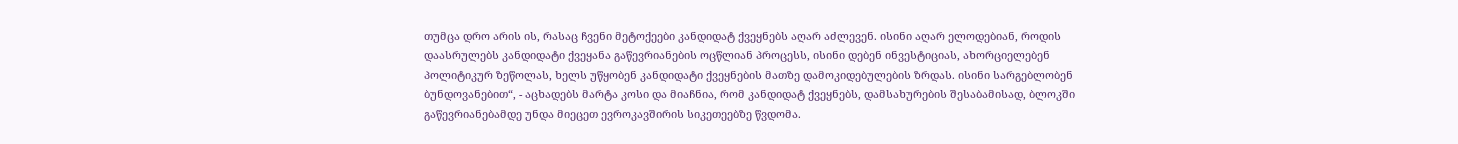თუმცა დრო არის ის, რასაც ჩვენი მეტოქეები კანდიდატ ქვეყნებს აღარ აძლევენ. ისინი აღარ ელოდებიან, როდის დაასრულებს კანდიდატი ქვეყანა გაწევრიანების ოცწლიან პროცესს, ისინი დებენ ინვესტიციას, ახორციელებენ პოლიტიკურ ზეწოლას, ხელს უწყობენ კანდიდატი ქვეყნების მათზე დამოკიდებულების ზრდას. ისინი სარგებლობენ ბუნდოვანებით“, - აცხადებს მარტა კოსი და მიაჩნია, რომ კანდიდატ ქვეყნებს, დამსახურების შესაბამისად, ბლოკში გაწევრიანებამდე უნდა მიეცეთ ევროკავშირის სიკეთეებზე წვდომა.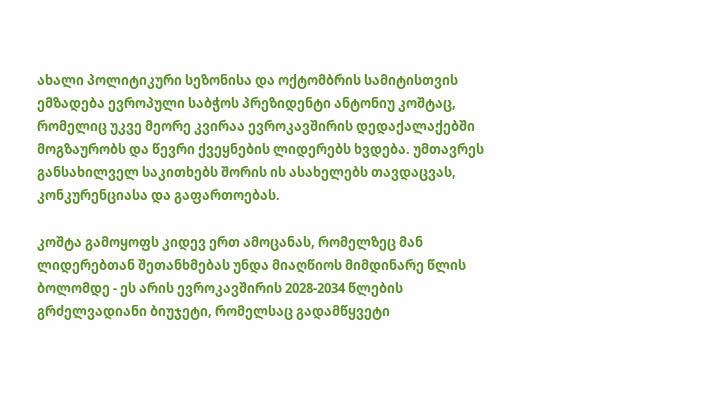ახალი პოლიტიკური სეზონისა და ოქტომბრის სამიტისთვის ემზადება ევროპული საბჭოს პრეზიდენტი ანტონიუ კოშტაც, რომელიც უკვე მეორე კვირაა ევროკავშირის დედაქალაქებში მოგზაურობს და წევრი ქვეყნების ლიდერებს ხვდება. უმთავრეს განსახილველ საკითხებს შორის ის ასახელებს თავდაცვას, კონკურენციასა და გაფართოებას.

კოშტა გამოყოფს კიდევ ერთ ამოცანას, რომელზეც მან ლიდერებთან შეთანხმებას უნდა მიაღწიოს მიმდინარე წლის ბოლომდე - ეს არის ევროკავშირის 2028-2034 წლების გრძელვადიანი ბიუჯეტი, რომელსაც გადამწყვეტი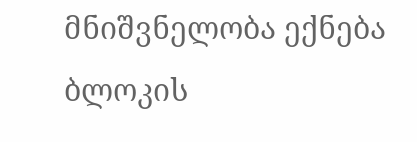მნიშვნელობა ექნება ბლოკის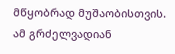მწყობრად მუშაობისთვის. ამ გრძელვადიან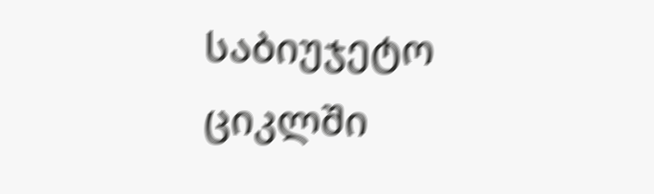საბიუჯეტო ციკლში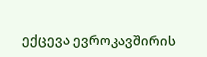ექცევა ევროკავშირის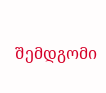შემდგომი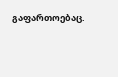გაფართოებაც.